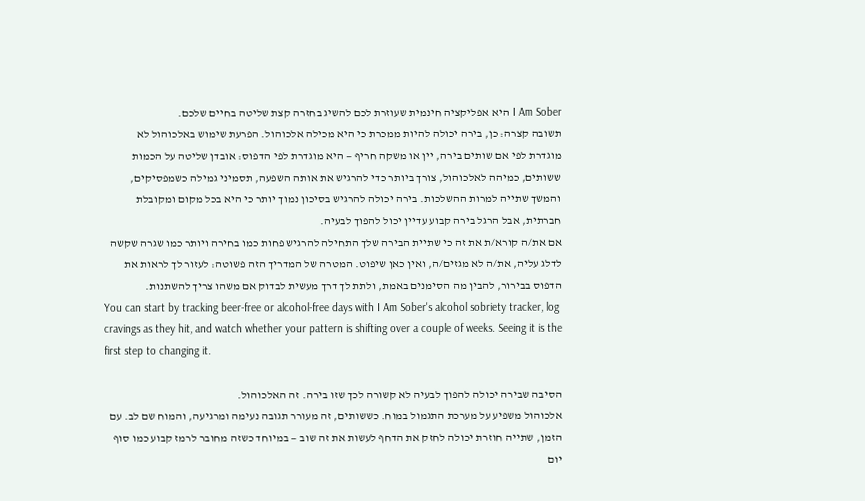I Am Sober היא אפליקציה חינמית שעוזרת לכם להשיג בחזרה קצת שליטה בחיים שלכם.
תשובה קצרה: כן, בירה יכולה להיות ממכרת כי היא מכילה אלכוהול. הפרעת שימוש באלכוהול לא מוגדרת לפי אם שותים בירה, יין או משקה חריף — היא מוגדרת לפי הדפוס: אובדן שליטה על הכמות ששותים, כמיהה לאלכוהול, צורך ביותר כדי להרגיש את אותה השפעה, תסמיני גמילה כשמפסיקים, והמשך שתייה למרות ההשלכות. בירה יכולה להרגיש בסיכון נמוך יותר כי היא בכל מקום ומקובלת חברתית, אבל הרגל בירה קבוע עדיין יכול להפוך לבעיה.
אם את/ה קורא/ת את זה כי שתיית הבירה שלך התחילה להרגיש פחות כמו בחירה ויותר כמו שגרה שקשה לדלג עליה, את/ה לא מגזים/ה, ואין כאן שיפוט. המטרה של המדריך הזה פשוטה: לעזור לך לראות את הדפוס בבירור, להבין מה הסימנים באמת, ולתת לך דרך מעשית לבדוק אם משהו צריך להשתנות.
You can start by tracking beer-free or alcohol-free days with I Am Sober's alcohol sobriety tracker, log cravings as they hit, and watch whether your pattern is shifting over a couple of weeks. Seeing it is the first step to changing it.

הסיבה שבירה יכולה להפוך לבעיה לא קשורה לכך שזו בירה. זה האלכוהול.
אלכוהול משפיע על מערכת התגמול במוח. כששותים, זה מעורר תגובה נעימה ומרגיעה, והמוח שם לב. עם הזמן, שתייה חוזרת יכולה לחזק את הדחף לעשות את זה שוב — במיוחד כשזה מחובר לרמז קבוע כמו סוף יום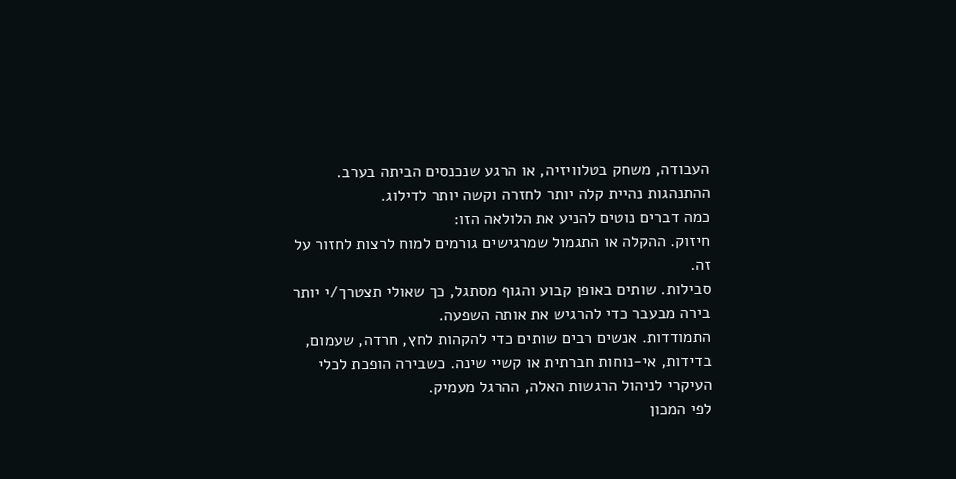העבודה, משחק בטלוויזיה, או הרגע שנכנסים הביתה בערב. ההתנהגות נהיית קלה יותר לחזרה וקשה יותר לדילוג.
כמה דברים נוטים להניע את הלולאה הזו:
חיזוק. ההקלה או התגמול שמרגישים גורמים למוח לרצות לחזור על זה.
סבילות. שותים באופן קבוע והגוף מסתגל, כך שאולי תצטרך/י יותר בירה מבעבר כדי להרגיש את אותה השפעה.
התמודדות. אנשים רבים שותים כדי להקהות לחץ, חרדה, שעמום, בדידות, אי-נוחות חברתית או קשיי שינה. כשבירה הופכת לכלי העיקרי לניהול הרגשות האלה, ההרגל מעמיק.
לפי המכון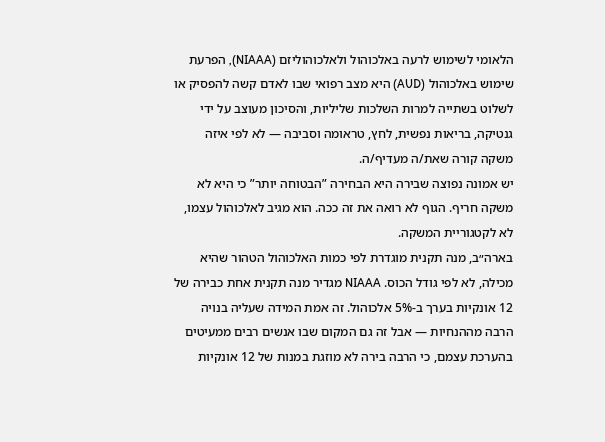הלאומי לשימוש לרעה באלכוהול ולאלכוהוליזם (NIAAA), הפרעת שימוש באלכוהול (AUD) היא מצב רפואי שבו לאדם קשה להפסיק או לשלוט בשתייה למרות השלכות שליליות, והסיכון מעוצב על ידי גנטיקה, בריאות נפשית, לחץ, טראומה וסביבה — לא לפי איזה משקה קורה שאת/ה מעדיף/ה.
יש אמונה נפוצה שבירה היא הבחירה ”הבטוחה יותר” כי היא לא משקה חריף. הגוף לא רואה את זה ככה. הוא מגיב לאלכוהול עצמו, לא לקטגוריית המשקה.
בארה״ב, מנה תקנית מוגדרת לפי כמות האלכוהול הטהור שהיא מכילה, לא לפי גודל הכוס. NIAAA מגדיר מנה תקנית אחת כבירה של 12 אונקיות בערך ב-5% אלכוהול. זה אמת המידה שעליה בנויה הרבה מההנחיות — אבל זה גם המקום שבו אנשים רבים ממעיטים בהערכת עצמם, כי הרבה בירה לא מוזגת במנות של 12 אונקיות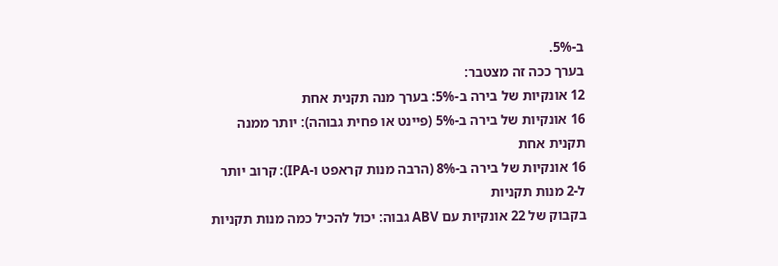ב-5%.
בערך ככה זה מצטבר:
12 אונקיות של בירה ב-5%: בערך מנה תקנית אחת
16 אונקיות של בירה ב-5% (פיינט או פחית גבוהה): יותר ממנה תקנית אחת
16 אונקיות של בירה ב-8% (הרבה מנות קראפט ו-IPA): קרוב יותר ל-2 מנות תקניות
בקבוק של 22 אונקיות עם ABV גבוה: יכול להכיל כמה מנות תקניות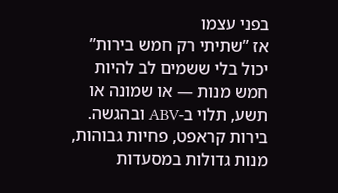בפני עצמו
אז ”שתיתי רק חמש בירות” יכול בלי ששמים לב להיות חמש מנות — או שמונה או תשע, תלוי ב-ABV ובהגשה. בירות קראפט, פחיות גבוהות, מנות גדולות במסעדות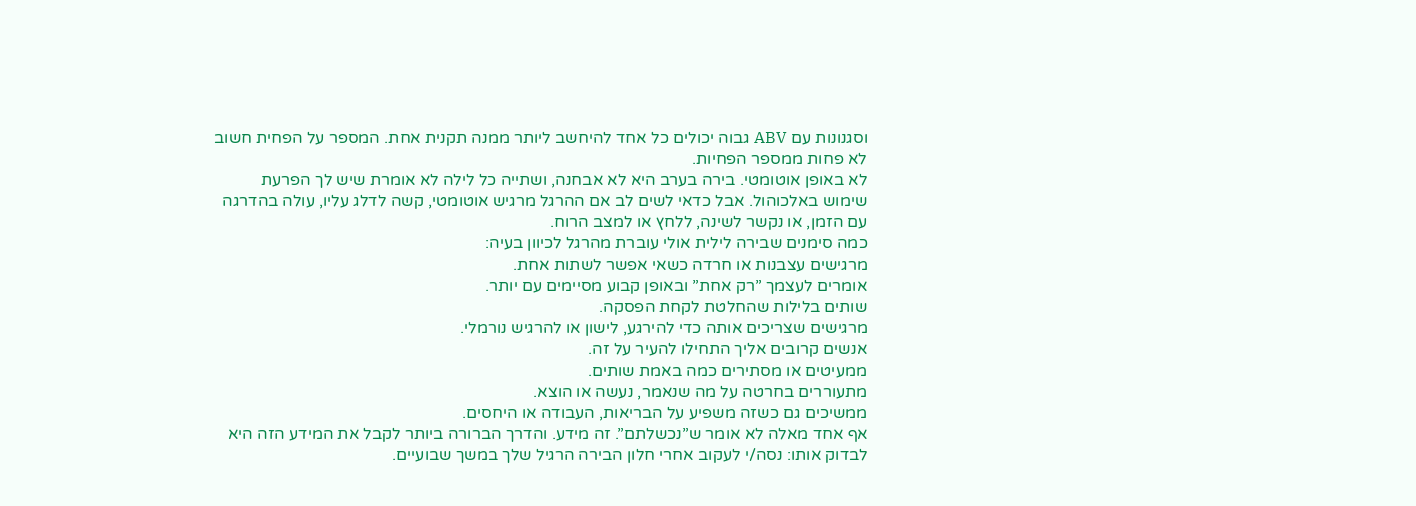וסגנונות עם ABV גבוה יכולים כל אחד להיחשב ליותר ממנה תקנית אחת. המספר על הפחית חשוב לא פחות ממספר הפחיות.
לא באופן אוטומטי. בירה בערב היא לא אבחנה, ושתייה כל לילה לא אומרת שיש לך הפרעת שימוש באלכוהול. אבל כדאי לשים לב אם ההרגל מרגיש אוטומטי, קשה לדלג עליו, עולה בהדרגה עם הזמן, או נקשר לשינה, ללחץ או למצב הרוח.
כמה סימנים שבירה לילית אולי עוברת מהרגל לכיוון בעיה:
מרגישים עצבנות או חרדה כשאי אפשר לשתות אחת.
אומרים לעצמך ”רק אחת” ובאופן קבוע מסיימים עם יותר.
שותים בלילות שהחלטת לקחת הפסקה.
מרגישים שצריכים אותה כדי להירגע, לישון או להרגיש נורמלי.
אנשים קרובים אליך התחילו להעיר על זה.
ממעיטים או מסתירים כמה באמת שותים.
מתעוררים בחרטה על מה שנאמר, נעשה או הוצא.
ממשיכים גם כשזה משפיע על הבריאות, העבודה או היחסים.
אף אחד מאלה לא אומר ש”נכשלתם”. זה מידע. והדרך הברורה ביותר לקבל את המידע הזה היא לבדוק אותו: נסה/י לעקוב אחרי חלון הבירה הרגיל שלך במשך שבועיים.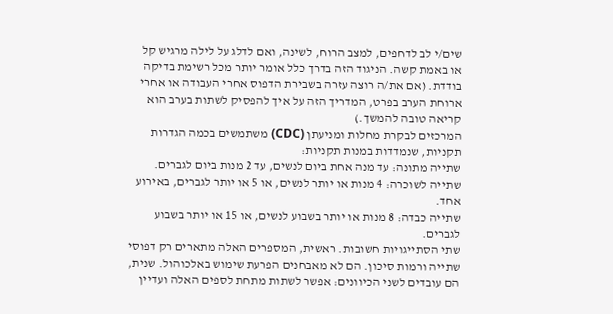שים/י לב לדחפים, למצב הרוח, לשינה, ואם לדלג על לילה מרגיש קל או באמת קשה. הניגוד הזה בדרך כלל אומר יותר מכל רשימת בדיקה בודדת. (אם את/ה רוצה עזרה בשבירת הדפוס אחרי העבודה או אחרי ארוחת הערב בפרט, המדריך הזה על איך להפסיק לשתות בערב הוא קריאה טובה להמשך.)
המרכזים לבקרת מחלות ומניעתן (CDC) משתמשים בכמה הגדרות תקניות, שנמדדות במנות תקניות:
שתייה מתונה: עד מנה אחת ביום לנשים, עד 2 מנות ביום לגברים.
שתייה לשוכרה: 4 מנות או יותר לנשים, או 5 או יותר לגברים, באירוע אחד.
שתייה כבדה: 8 מנות או יותר בשבוע לנשים, או 15 או יותר בשבוע לגברים.
שתי הסתייגויות חשובות. ראשית, המספרים האלה מתארים רק דפוסי שתייה ורמות סיכון. הם לא מאבחנים הפרעת שימוש באלכוהול. שנית, הם עובדים לשני הכיוונים: אפשר לשתות מתחת לספים האלה ועדיין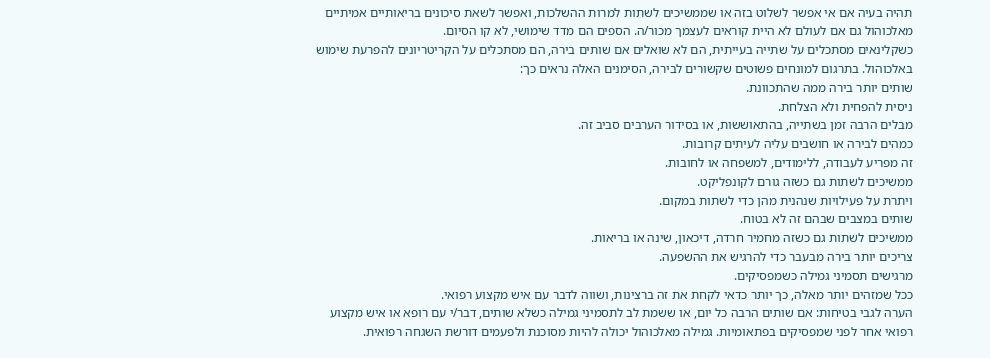תהיה בעיה אם אי אפשר לשלוט בזה או שממשיכים לשתות למרות ההשלכות, ואפשר לשאת סיכונים בריאותיים אמיתיים מאלכוהול גם אם לעולם לא היית קוראים לעצמך מכור/ה. הספים הם מדד שימושי, לא קו הסיום.
כשקלינאים מסתכלים על שתייה בעייתית, הם לא שואלים אם שותים בירה, הם מסתכלים על הקריטריונים להפרעת שימוש באלכוהול. בתרגום למונחים פשוטים שקשורים לבירה, הסימנים האלה נראים כך:
שותים יותר בירה ממה שהתכוונת.
ניסית להפחית ולא הצלחת.
מבלים הרבה זמן בשתייה, בהתאוששות, או בסידור הערבים סביב זה.
כמהים לבירה או חושבים עליה לעיתים קרובות.
זה מפריע לעבודה, ללימודים, למשפחה או לחובות.
ממשיכים לשתות גם כשזה גורם לקונפליקט.
ויתרת על פעילויות שנהנית מהן כדי לשתות במקום.
שותים במצבים שבהם זה לא בטוח.
ממשיכים לשתות גם כשזה מחמיר חרדה, דיכאון, שינה או בריאות.
צריכים יותר בירה מבעבר כדי להרגיש את ההשפעה.
מרגישים תסמיני גמילה כשמפסיקים.
ככל שמזהים יותר מאלה, כך יותר כדאי לקחת את זה ברצינות, ושווה לדבר עם איש מקצוע רפואי.
הערה לגבי בטיחות: אם שותים הרבה כל יום, או ששמת לב לתסמיני גמילה כשלא שותים, דבר/י עם רופא או איש מקצוע רפואי אחר לפני שמפסיקים בפתאומיות. גמילה מאלכוהול יכולה להיות מסוכנת ולפעמים דורשת השגחה רפואית.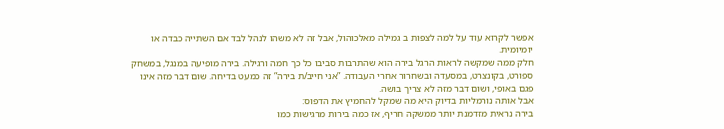אפשר לקרוא עוד על למה לצפות ב גמילה מאלכוהול, אבל זה לא משהו לנהל לבד אם השתייה כבדה או יומיומית.
חלק ממה שמקשה לראות הרגל בירה הוא שהתרבות סביבו כל כך חמה ורגילה. בירה מופיעה במנגל, במשחק ספורט, בקונצרט, במסעדה ובשחרור אחרי העבודה. ”אני חייב/ת בירה” זה כמעט בדיחה. שום דבר מזה אינו פגם באופי, ושום דבר מזה לא צריך בושה.
אבל אותה נורמליות בדיוק היא מה שמקל להחמיץ את הדפוס:
בירה נראית מזדמנת יותר ממשקה חריף, אז כמה בירות מרגישות כמו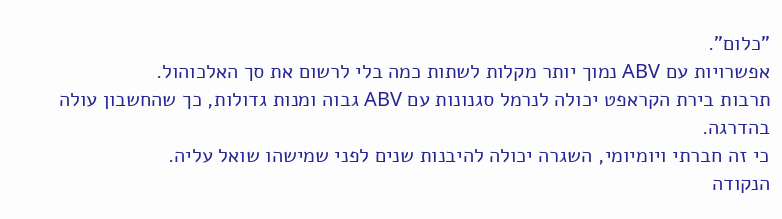”כלום”.
אפשרויות עם ABV נמוך יותר מקלות לשתות כמה בלי לרשום את סך האלכוהול.
תרבות בירת הקראפט יכולה לנרמל סגנונות עם ABV גבוה ומנות גדולות, כך שהחשבון עולה בהדרגה.
כי זה חברתי ויומיומי, השגרה יכולה להיבנות שנים לפני שמישהו שואל עליה.
הנקודה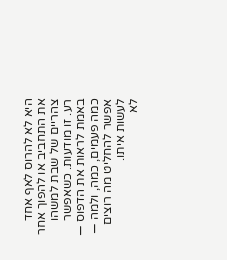היא לא להרוס לאף אחד את התחביב או להפוך אחר צהריים של שבת למשהו רע. זו מודעות. כשאפשר באמת לראות את הדפוס — כמה פעמים, כמה, ולמה — אפשר להחליט מה רוצים לעשות איתו.
לא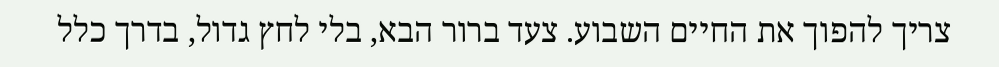צריך להפוך את החיים השבוע. צעד ברור הבא, בלי לחץ גדול, בדרך כלל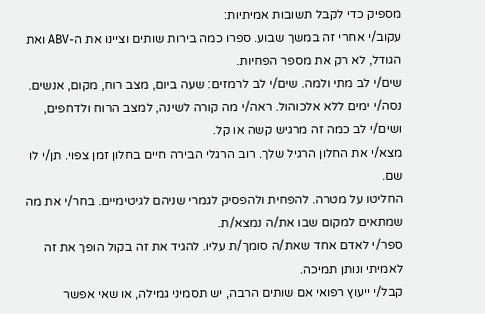מספיק כדי לקבל תשובות אמיתיות:
עקוב/י אחרי זה במשך שבוע. ספרו כמה בירות שותים וציינו את ה-ABV ואת הגודל, לא רק את מספר הפחיות.
שים/י לב מתי ולמה. שים/י לב לרמזים: שעה ביום, מצב רוח, מקום, אנשים.
נסה/י ימים ללא אלכוהול. ראה/י מה קורה לשינה, למצב הרוח ולדחפים, ושים/י לב כמה זה מרגיש קשה או קל.
מצא/י את החלון הרגיל שלך. רוב הרגלי הבירה חיים בחלון זמן צפוי. תן/י לו שם.
החליטו על מטרה. להפחית ולהפסיק לגמרי שניהם לגיטימיים. בחר/י את מה שמתאים למקום שבו את/ה נמצא/ת.
ספר/י לאדם אחד שאת/ה סומך/ת עליו. להגיד את זה בקול הופך את זה לאמיתי ונותן תמיכה.
קבל/י ייעוץ רפואי אם שותים הרבה, יש תסמיני גמילה, או שאי אפשר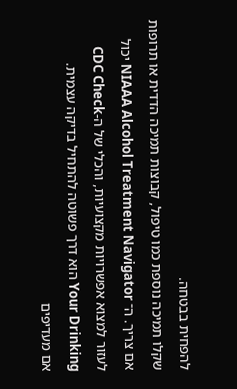להפחית בבטחה.
שקלו תמיכה נוספת כמו טיפול, קבוצות תמיכה הדדית או תרופות אם צריך. ה־ NIAAA Alcohol Treatment Navigator יכול לעזור למצוא אפשרויות מקצועיות, והכלי של ה-CDC Check Your Drinking הוא דרך פשוטה להתחיל בדיקה עצמית.
אם מעדיפים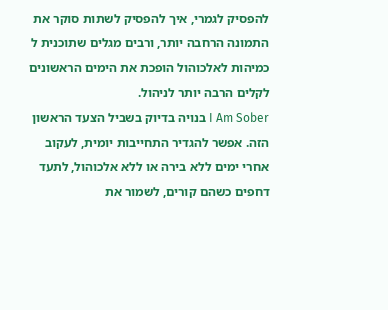להפסיק לגמרי, איך להפסיק לשתות סוקר את התמונה הרחבה יותר, ורבים מגלים שתוכנית ל כמיהות לאלכוהול הופכת את הימים הראשונים לקלים הרבה יותר לניהול.
I Am Sober בנויה בדיוק בשביל הצעד הראשון הזה. אפשר להגדיר התחייבות יומית, לעקוב אחרי ימים ללא בירה או ללא אלכוהול, לתעד דחפים כשהם קורים, לשמור את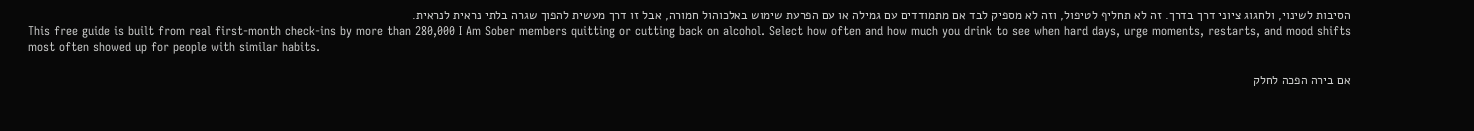הסיבות לשינוי, ולחגוג ציוני דרך בדרך. זה לא תחליף לטיפול, וזה לא מספיק לבד אם מתמודדים עם גמילה או עם הפרעת שימוש באלכוהול חמורה, אבל זו דרך מעשית להפוך שגרה בלתי נראית לנראית.
This free guide is built from real first-month check-ins by more than 280,000 I Am Sober members quitting or cutting back on alcohol. Select how often and how much you drink to see when hard days, urge moments, restarts, and mood shifts most often showed up for people with similar habits.

אם בירה הפכה לחלק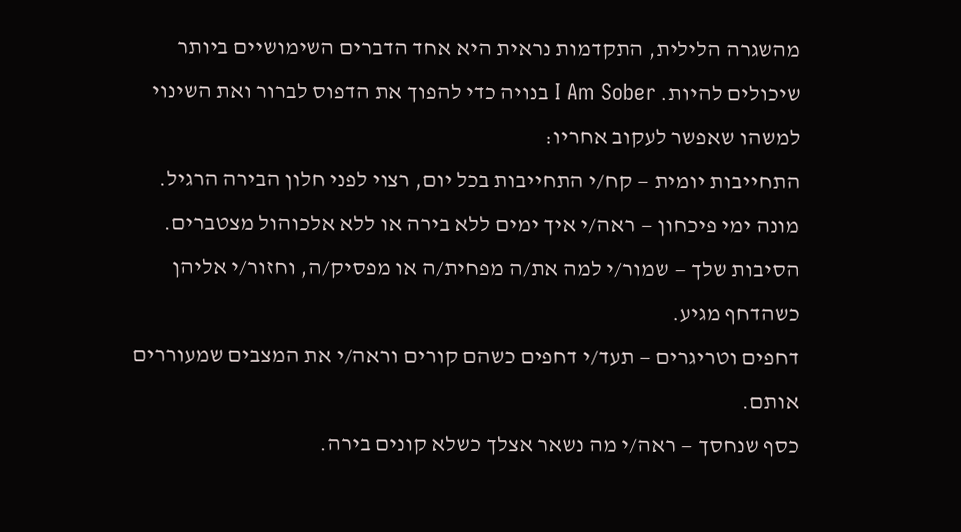מהשגרה הלילית, התקדמות נראית היא אחד הדברים השימושיים ביותר שיכולים להיות. I Am Sober בנויה כדי להפוך את הדפוס לברור ואת השינוי למשהו שאפשר לעקוב אחריו:
התחייבות יומית — קח/י התחייבות בכל יום, רצוי לפני חלון הבירה הרגיל.
מונה ימי פיכחון — ראה/י איך ימים ללא בירה או ללא אלכוהול מצטברים.
הסיבות שלך — שמור/י למה את/ה מפחית/ה או מפסיק/ה, וחזור/י אליהן כשהדחף מגיע.
דחפים וטריגרים — תעד/י דחפים כשהם קורים וראה/י את המצבים שמעוררים אותם.
כסף שנחסך — ראה/י מה נשאר אצלך כשלא קונים בירה.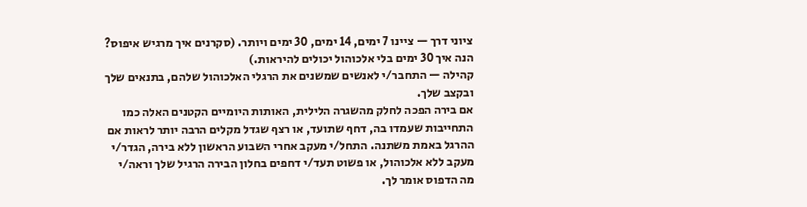ציוני דרך — ציינו 7 ימים, 14 ימים, 30 ימים ויותר. (סקרנים איך מרגיש איפוס? הנה איך 30 ימים בלי אלכוהול יכולים להיראות.)
קהילה — התחבר/י לאנשים שמשנים את הרגלי האלכוהול שלהם, בתנאים שלך ובקצב שלך.
אם בירה הפכה לחלק מהשגרה הלילית, האותות היומיים הקטנים האלה כמו התחייבות שעמדו בה, דחף שתועד, או רצף שגדל מקלים הרבה יותר לראות אם ההרגל באמת משתנה. התחל/י מעקב אחרי השבוע הראשון ללא בירה, הגדר/י מעקב ללא אלכוהול, או פשוט תעד/י דחפים בחלון הבירה הרגיל שלך וראה/י מה הדפוס אומר לך.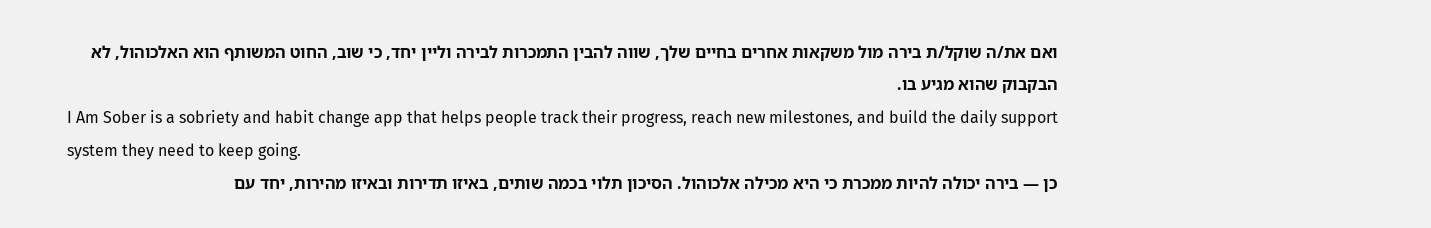ואם את/ה שוקל/ת בירה מול משקאות אחרים בחיים שלך, שווה להבין התמכרות לבירה וליין יחד, כי שוב, החוט המשותף הוא האלכוהול, לא הבקבוק שהוא מגיע בו.
I Am Sober is a sobriety and habit change app that helps people track their progress, reach new milestones, and build the daily support system they need to keep going.
כן — בירה יכולה להיות ממכרת כי היא מכילה אלכוהול. הסיכון תלוי בכמה שותים, באיזו תדירות ובאיזו מהירות, יחד עם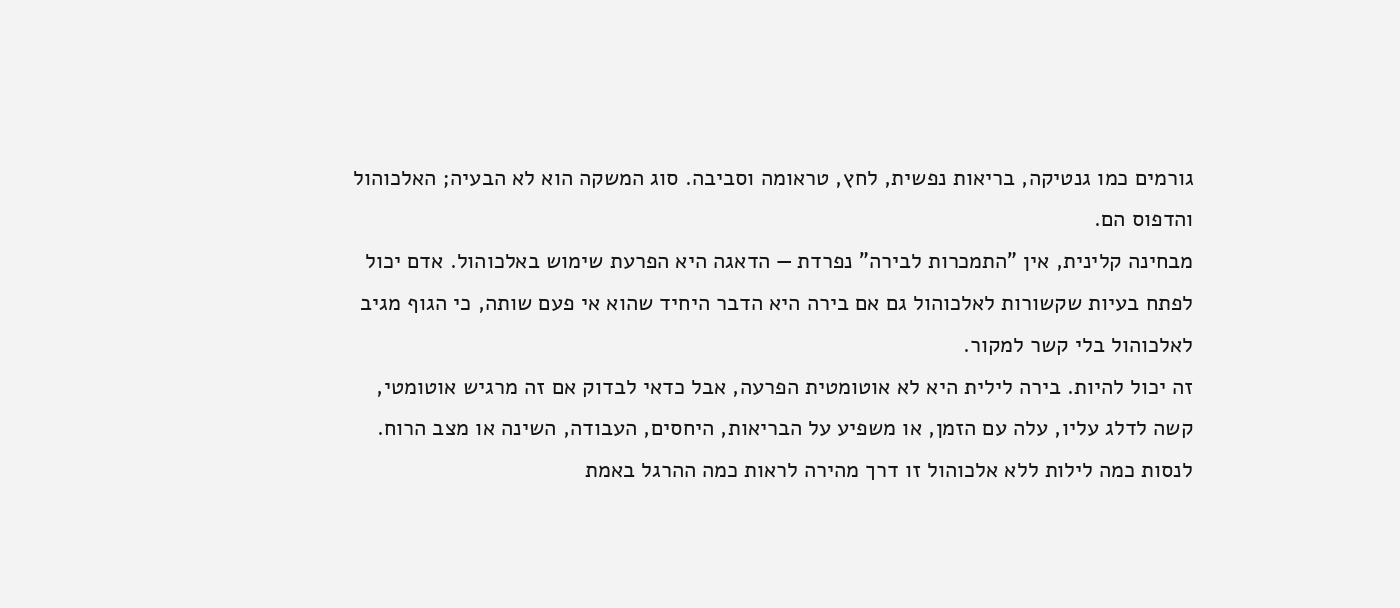גורמים כמו גנטיקה, בריאות נפשית, לחץ, טראומה וסביבה. סוג המשקה הוא לא הבעיה; האלכוהול והדפוס הם.
מבחינה קלינית, אין ”התמכרות לבירה” נפרדת — הדאגה היא הפרעת שימוש באלכוהול. אדם יכול לפתח בעיות שקשורות לאלכוהול גם אם בירה היא הדבר היחיד שהוא אי פעם שותה, כי הגוף מגיב לאלכוהול בלי קשר למקור.
זה יכול להיות. בירה לילית היא לא אוטומטית הפרעה, אבל כדאי לבדוק אם זה מרגיש אוטומטי, קשה לדלג עליו, עלה עם הזמן, או משפיע על הבריאות, היחסים, העבודה, השינה או מצב הרוח. לנסות כמה לילות ללא אלכוהול זו דרך מהירה לראות כמה ההרגל באמת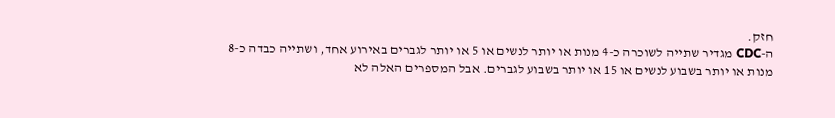חזק.
ה-CDC מגדיר שתייה לשוכרה כ-4 מנות או יותר לנשים או 5 או יותר לגברים באירוע אחד, ושתייה כבדה כ-8 מנות או יותר בשבוע לנשים או 15 או יותר בשבוע לגברים. אבל המספרים האלה לא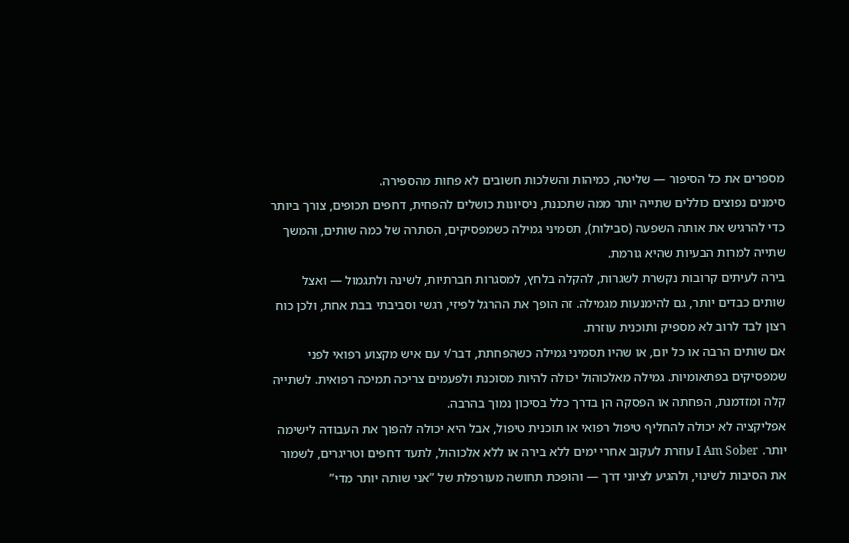מספרים את כל הסיפור — שליטה, כמיהות והשלכות חשובים לא פחות מהספירה.
סימנים נפוצים כוללים שתייה יותר ממה שתכננת, ניסיונות כושלים להפחית, דחפים תכופים, צורך ביותר כדי להרגיש את אותה השפעה (סבילות), תסמיני גמילה כשמפסיקים, הסתרה של כמה שותים, והמשך שתייה למרות הבעיות שהיא גורמת.
בירה לעיתים קרובות נקשרת לשגרות, להקלה בלחץ, למסגרות חברתיות, לשינה ולתגמול — ואצל שותים כבדים יותר, גם להימנעות מגמילה. זה הופך את ההרגל לפיזי, רגשי וסביבתי בבת אחת, ולכן כוח רצון לבד לרוב לא מספיק ותוכנית עוזרת.
אם שותים הרבה או כל יום, או שהיו תסמיני גמילה כשהפחתת, דבר/י עם איש מקצוע רפואי לפני שמפסיקים בפתאומיות. גמילה מאלכוהול יכולה להיות מסוכנת ולפעמים צריכה תמיכה רפואית. לשתייה קלה ומזדמנת, הפחתה או הפסקה הן בדרך כלל בסיכון נמוך בהרבה.
אפליקציה לא יכולה להחליף טיפול רפואי או תוכנית טיפול, אבל היא יכולה להפוך את העבודה לישימה יותר. I Am Sober עוזרת לעקוב אחרי ימים ללא בירה או ללא אלכוהול, לתעד דחפים וטריגרים, לשמור את הסיבות לשינוי, ולהגיע לציוני דרך — והופכת תחושה מעורפלת של ”אני שותה יותר מדי”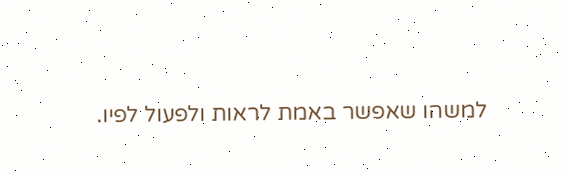למשהו שאפשר באמת לראות ולפעול לפיו.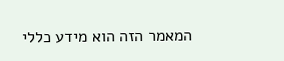המאמר הזה הוא מידע כללי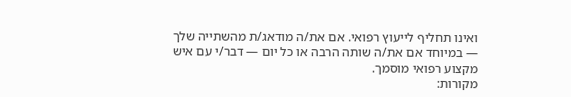ואינו תחליף לייעוץ רפואי. אם את/ה מודאג/ת מהשתייה שלך — במיוחד אם את/ה שותה הרבה או כל יום — דבר/י עם איש מקצוע רפואי מוסמך.
מקורות: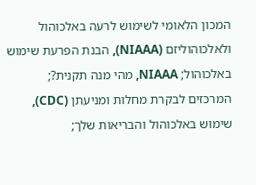המכון הלאומי לשימוש לרעה באלכוהול ולאלכוהוליזם (NIAAA), הבנת הפרעת שימוש באלכוהול; NIAAA, מהי מנה תקנית?; המרכזים לבקרת מחלות ומניעתן (CDC), שימוש באלכוהול והבריאות שלך;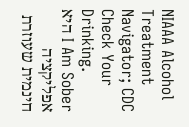NIAAA Alcohol Treatment Navigator; CDC Check Your Drinking.
I Am Sober היא אפליקציה חינמית שעוזרת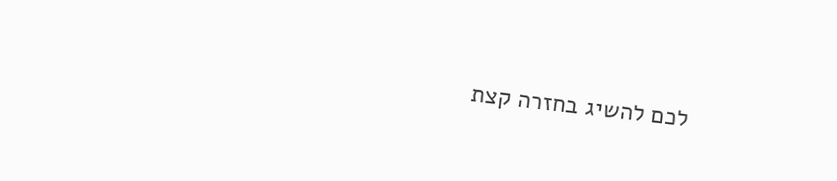לכם להשיג בחזרה קצת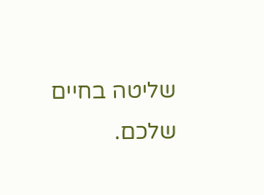שליטה בחיים שלכם.